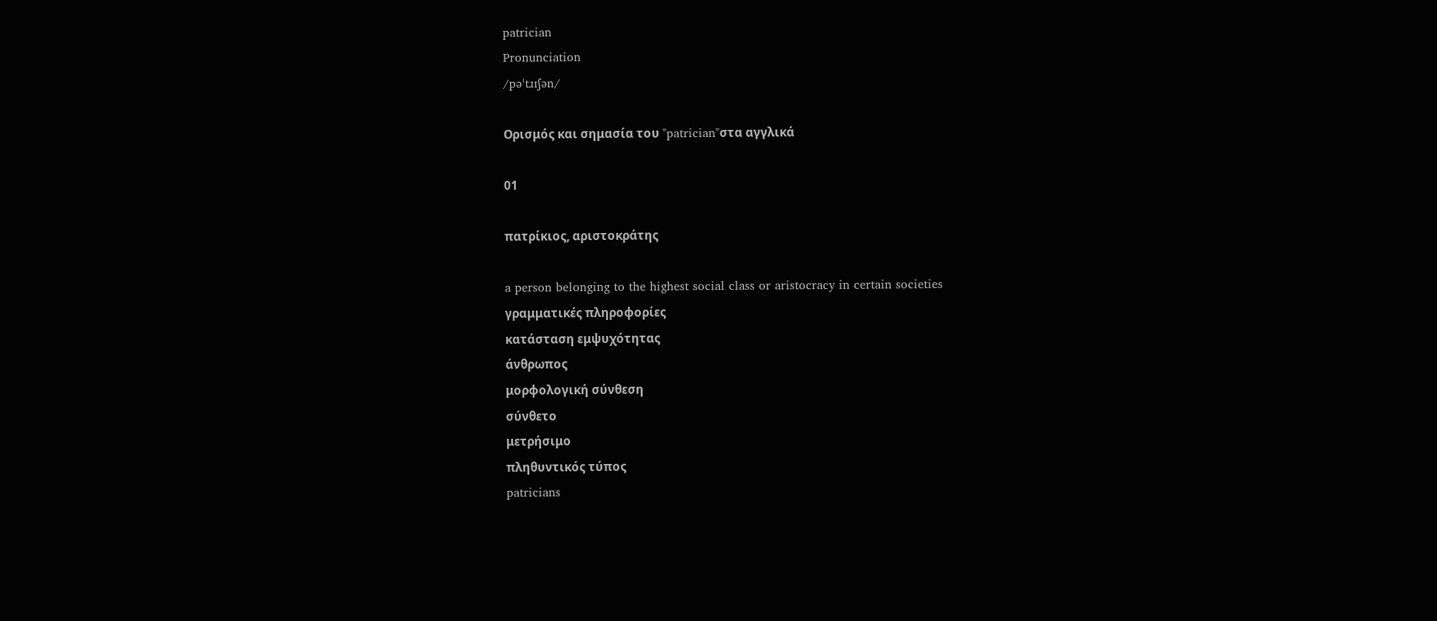patrician
Pronunciation
/pəˈtɹɪʃən/

Ορισμός και σημασία του "patrician"στα αγγλικά

01

πατρίκιος, αριστοκράτης

a person belonging to the highest social class or aristocracy in certain societies
γραμματικές πληροφορίες
κατάσταση εμψυχότητας
άνθρωπος
μορφολογική σύνθεση
σύνθετο
μετρήσιμο
πληθυντικός τύπος
patricians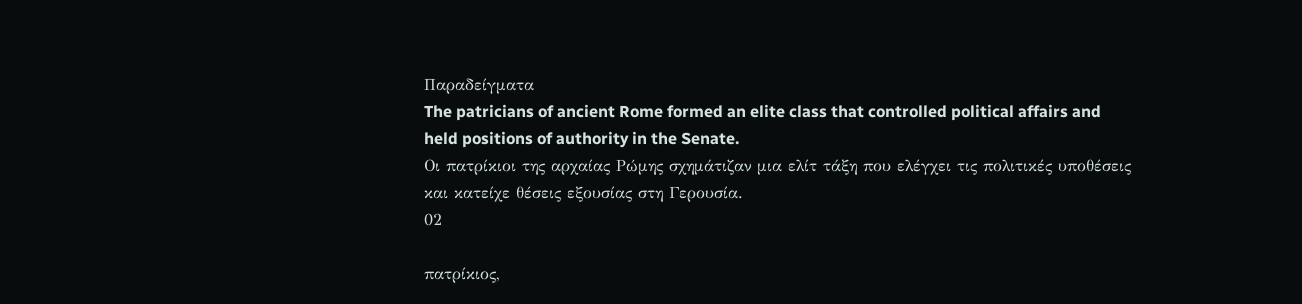Παραδείγματα
The patricians of ancient Rome formed an elite class that controlled political affairs and held positions of authority in the Senate.
Οι πατρίκιοι της αρχαίας Ρώμης σχημάτιζαν μια ελίτ τάξη που ελέγχει τις πολιτικές υποθέσεις και κατείχε θέσεις εξουσίας στη Γερουσία.
02

πατρίκιος,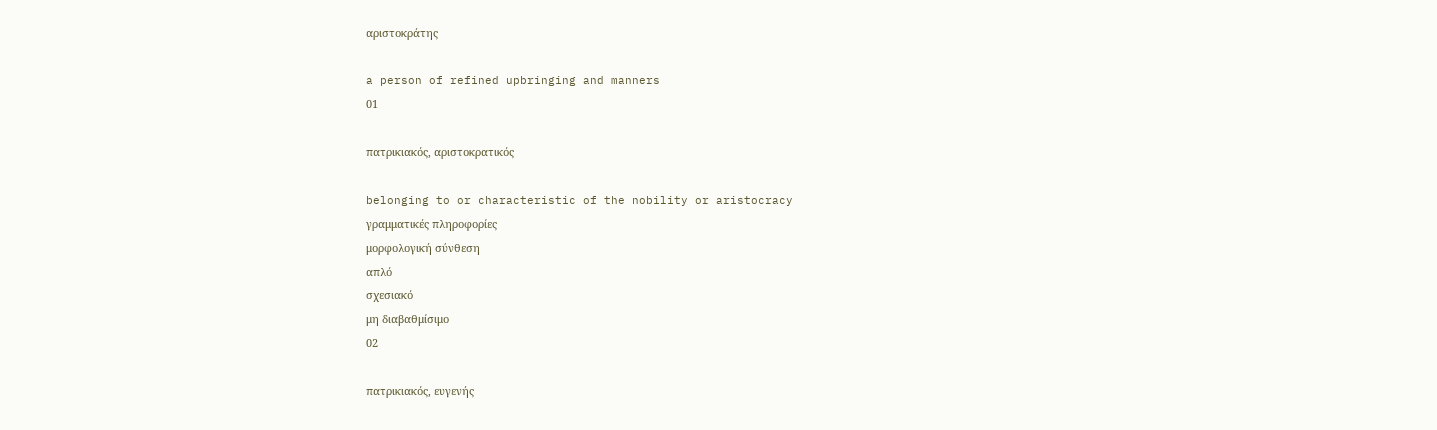αριστοκράτης

a person of refined upbringing and manners
01

πατρικιακός, αριστοκρατικός

belonging to or characteristic of the nobility or aristocracy
γραμματικές πληροφορίες
μορφολογική σύνθεση
απλό
σχεσιακό
μη διαβαθμίσιμο
02

πατρικιακός, ευγενής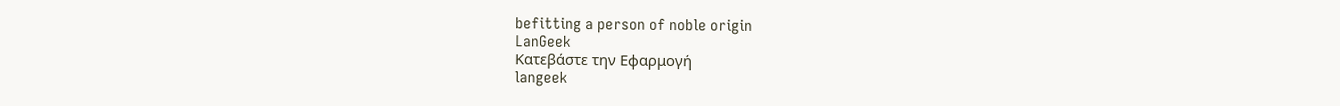befitting a person of noble origin
LanGeek
Κατεβάστε την Εφαρμογή
langeek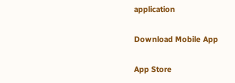application

Download Mobile App

App Store